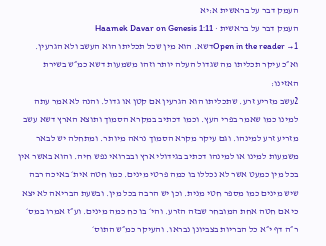העמק דבר על בראשית א:יא
העמק דבר על בראשית · Haamek Davar on Genesis 1:11
Open in the reader →1דשא. הוא מין שכל תכליתו הוא העשב ולא הגרעין. וא״כ עיקר תכליתו מה שגדול העלה יותר וזהו משמעות דשא כמ״ש בשירת האזינו:
2עשב מזריע זרע. שתכליתו הוא הגרעין אם קטן או גדול. והנה לא אמר עתה למינו כמו שאמר בפרי העץ. וכמו דכתיב במקרא הסמוך ותוצא הארץ דשא עשב מזריע זרע למינהו. וגם עיקר מקרא הסמוך נראה מיותר. ומתחלה יש לבאר משמעות למינו או למינהו דכתיב בגידולי ארץ ובברואי נפש חיה. והוא באשר אין בכל מין כמעט אשר לא נכללו בו כמה פרטי מינים. כמו חטה אית׳ באיכה רבה שיש מינים כמו מספר חטי מנית. וכן יש הרבה בכל מין. ובשעת הבריאה לא יצא כי אם חטה אחת המובחר שבזה הזרע. והי׳ בו כח כמה מינים. וע״ז אמרו במס׳ ר״ה דף י״א כל הבריות בצביונן נבראו. והעיקר כמ״ש התוס׳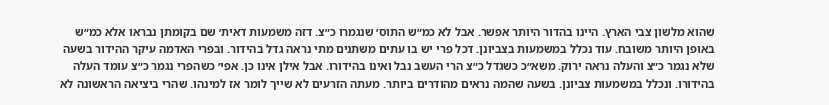שהוא מלשון צבי הארץ. היינו בהדור היותר אפשר. אבל לא כמ״ש התוס׳ שנגמרו כ״צ. דזה משמעות דאית׳ שם בקומתן נבראו אלא כמ״ש באופן היותר משובח. עוד נכלל במשמעות בצביונן. דכל פרי יש בו עתים משתנים מתי נראה גדל בהידור. ובפרי האדמה עיקר ההידור בשעה שלא נגמר כ״צ והעלה נראה ירוק. משא״כ כשגדל כ״צ הרי העשב נבל ואינו בהידורו. אבל אילן אינו כן. אפי׳ כשהפרי נגמר כ״צ עומד העלה בהידורו. ונכלל במשמעות צביונן. בשעה שהמה נראים מהודרים ביותר. מעתה הזרעים לא שייך לומר אז למינהו. שהרי ביציאה הראשונה לא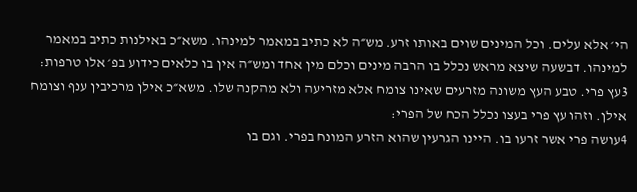הי׳ אלא עלים. וכל המינים שוים באותו זרע. מש״ה לא כתיב במאמר למינהו. משא״כ באילנות כתיב במאמר למינהו. דבשעה שיצא מראש נכלל בו הרבה מינים וכלם מין אחד ומש״ה אין בו כלאים כידוע בפ׳ אלו טרפות:
3עץ פרי. טבע העץ משונה מזרעים שאינו צומח אלא מזריעה ולא מהקנה שלו. משא״כ אילן מרכיבין ענף וצומח אילן. וזהו עץ פרי בעצו נכלל הכח של הפרי:
4עושה פרי אשר זרעו בו. היינו הגרעין שהוא הזרע המונח בפרי. וגם בו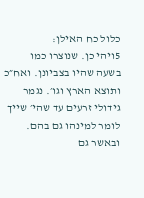כלול כח האילן:
5ויהי כן. שנוצרו כמו בשעה שהיו בצביונן. ואח״כ ותוצא הארץ וגו׳. נגמר גידולי זרעים עד שהי׳ שייך לומר למינהו גם בהם. ובאשר גם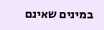במינים שאינם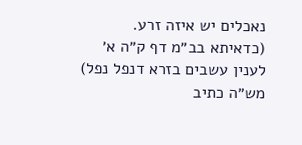נאכלים יש איזה זרע. (כדאיתא בב״מ דף ק״ה א׳ לענין עשבים בזרא דנפל נפל) מש״ה כתיב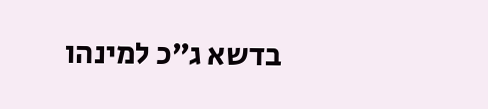בדשא ג״כ למינהו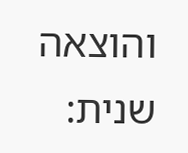והוצאה שנית: